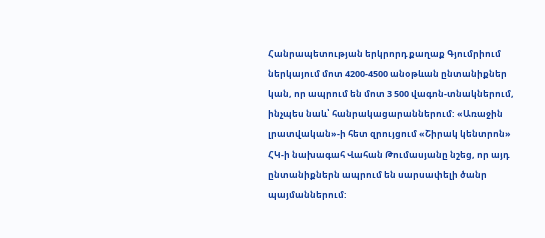Հանրապետության երկրորդ քաղաք Գյումրիում ներկայում մոտ 4200-4500 անօթևան ընտանիքներ կան, որ ապրում են մոտ 3 500 վագոն-տնակներում, ինչպես նաև՝ հանրակացարաններում: «Առաջին լրատվական»-ի հետ զրույցում «Շիրակ կենտրոն» ՀԿ-ի նախագահ Վահան Թումասյանը նշեց, որ այդ ընտանիքներն ապրում են սարսափելի ծանր պայմաններում: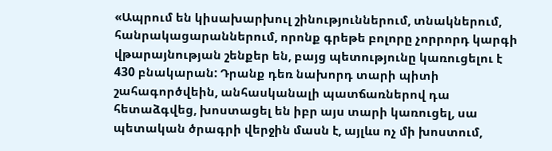«Ապրում են կիսախարխուլ շինություններում, տնակներում, հանրակացարաններում, որոնք գրեթե բոլորը չորրորդ կարգի վթարայնության շենքեր են, բայց պետությունը կառուցելու է 430 բնակարան: Դրանք դեռ նախորդ տարի պիտի շահագործվեին, անհասկանալի պատճառներով դա հետաձգվեց, խոստացել են իբր այս տարի կառուցել, սա պետական ծրագրի վերջին մասն է, այլևս ոչ մի խոստում,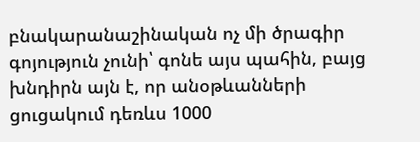բնակարանաշինական ոչ մի ծրագիր գոյություն չունի՝ գոնե այս պահին, բայց խնդիրն այն է, որ անօթևանների ցուցակում դեռևս 1000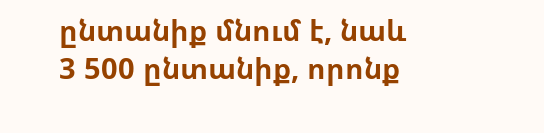ընտանիք մնում է, նաև 3 500 ընտանիք, որոնք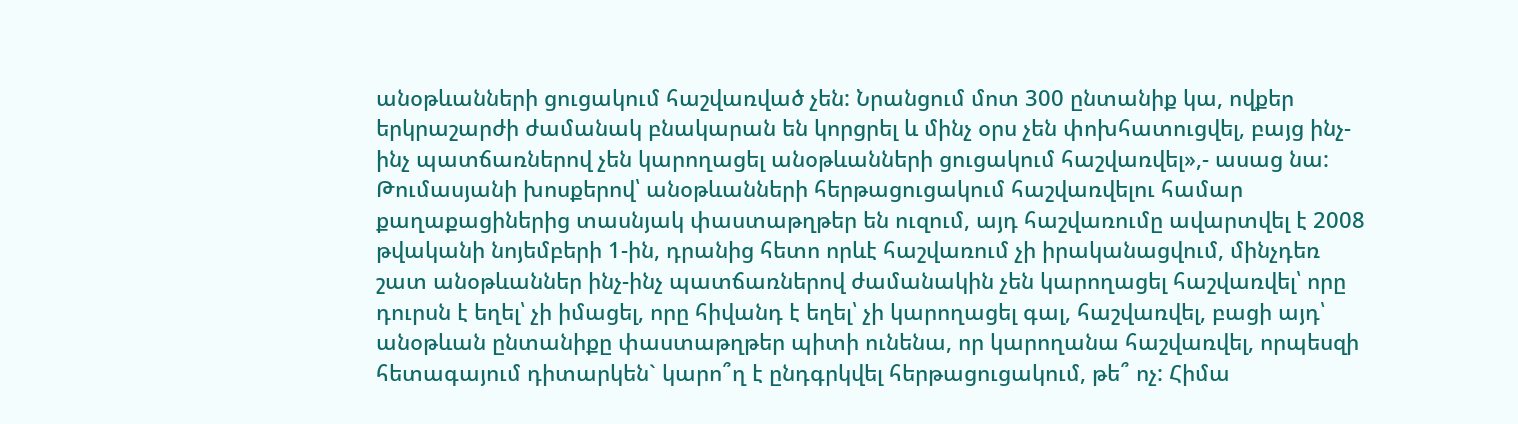անօթևանների ցուցակում հաշվառված չեն: Նրանցում մոտ 300 ընտանիք կա, ովքեր երկրաշարժի ժամանակ բնակարան են կորցրել և մինչ օրս չեն փոխհատուցվել, բայց ինչ-ինչ պատճառներով չեն կարողացել անօթևանների ցուցակում հաշվառվել»,- ասաց նա:
Թումասյանի խոսքերով՝ անօթևանների հերթացուցակում հաշվառվելու համար քաղաքացիներից տասնյակ փաստաթղթեր են ուզում, այդ հաշվառումը ավարտվել է 2008 թվականի նոյեմբերի 1-ին, դրանից հետո որևէ հաշվառում չի իրականացվում, մինչդեռ շատ անօթևաններ ինչ-ինչ պատճառներով ժամանակին չեն կարողացել հաշվառվել՝ որը դուրսն է եղել՝ չի իմացել, որը հիվանդ է եղել՝ չի կարողացել գալ, հաշվառվել, բացի այդ՝ անօթևան ընտանիքը փաստաթղթեր պիտի ունենա, որ կարողանա հաշվառվել, որպեսզի հետագայում դիտարկեն` կարո՞ղ է ընդգրկվել հերթացուցակում, թե՞ ոչ: Հիմա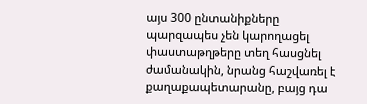այս 300 ընտանիքները պարզապես չեն կարողացել փաստաթղթերը տեղ հասցնել ժամանակին, նրանց հաշվառել է քաղաքապետարանը, բայց դա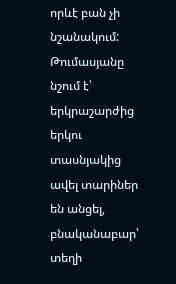որևէ բան չի նշանակում: Թումասյանը նշում է՝ երկրաշարժից երկու տասնյակից ավել տարիներ են անցել, բնականաբար՝ տեղի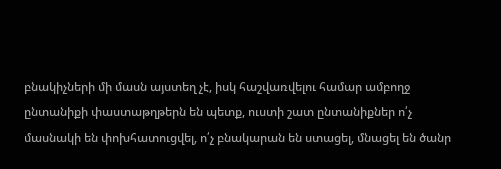բնակիչների մի մասն այստեղ չէ, իսկ հաշվառվելու համար ամբողջ ընտանիքի փաստաթղթերն են պետք, ուստի շատ ընտանիքներ ո՛չ մասնակի են փոխհատուցվել, ո՛չ բնակարան են ստացել, մնացել են ծանր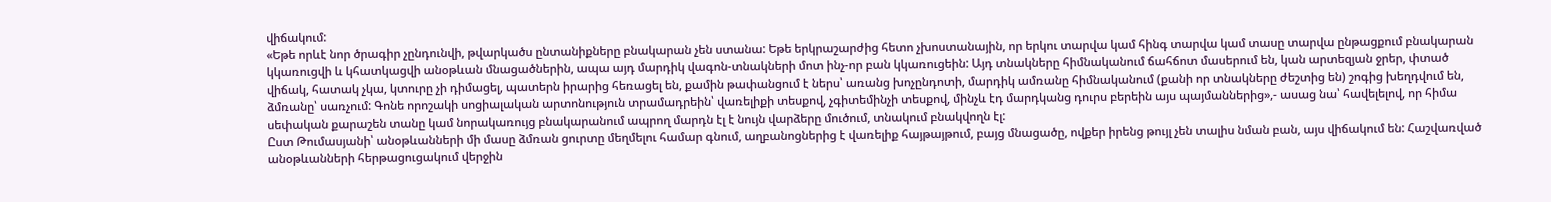վիճակում:
«Եթե որևէ նոր ծրագիր չընդունվի, թվարկածս ընտանիքները բնակարան չեն ստանա: Եթե երկրաշարժից հետո չխոստանային, որ երկու տարվա կամ հինգ տարվա կամ տասը տարվա ընթացքում բնակարան կկառուցվի և կհատկացվի անօթևան մնացածներին, ապա այդ մարդիկ վագոն-տնակների մոտ ինչ-որ բան կկառուցեին: Այդ տնակները հիմնականում ճահճոտ մասերում են, կան արտեզյան ջրեր, փտած վիճակ, հատակ չկա, կտուրը չի դիմացել, պատերն իրարից հեռացել են, քամին թափանցում է ներս՝ առանց խոչընդոտի, մարդիկ ամռանը հիմնականում (քանի որ տնակները ժեշտից են) շոգից խեղդվում են, ձմռանը՝ սառչում: Գոնե որոշակի սոցիալական արտոնություն տրամադրեին՝ վառելիքի տեսքով, չգիտեմինչի տեսքով, մինչև էդ մարդկանց դուրս բերեին այս պայմաններից»,- ասաց նա՝ հավելելով, որ հիմա սեփական քարաշեն տանը կամ նորակառույց բնակարանում ապրող մարդն էլ է նույն վարձերը մուծում, տնակում բնակվողն էլ:
Ըստ Թումասյանի՝ անօթևանների մի մասը ձմռան ցուրտը մեղմելու համար գնում, աղբանոցներից է վառելիք հայթայթում, բայց մնացածը, ովքեր իրենց թույլ չեն տալիս նման բան, այս վիճակում են: Հաշվառված անօթևանների հերթացուցակում վերջին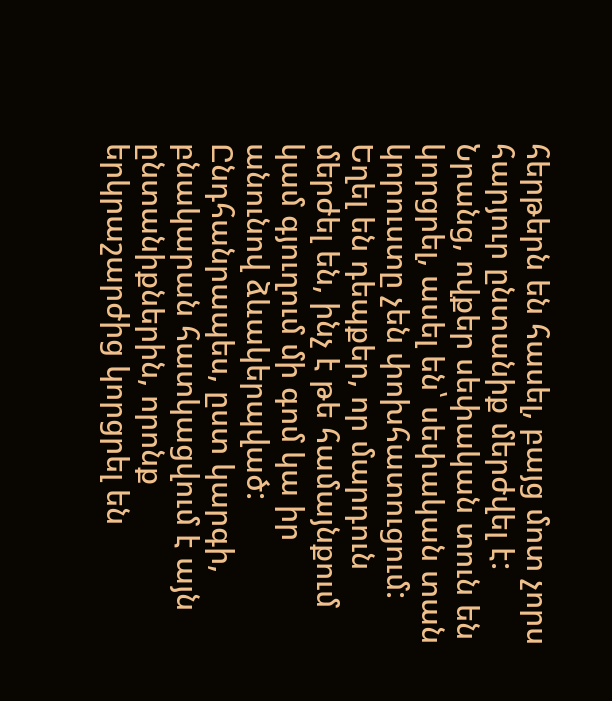հերթերն են հասել, բայց մոտ չորս հարյուր ընտանիք մերժվել է: Նրանց, ովքեր սեփական տուն են կորցրել, ասել են՝ սեփական տան կորուստը չեն փոխհատուցում: Եղել են դեպքեր, որ մարդուն մերժել են, ինչ է թե համայնքում կամ գյուղում մի գոմ կա իր անունով ձևակերպված: Ընդհանրապես, ըստ կարգի, բնակարան հատկացվում է այն ընտանիքներին, որոնք երկրաշարժից կորցրել են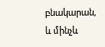բնակարան, և մինչև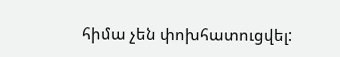հիմա չեն փոխհատուցվել: